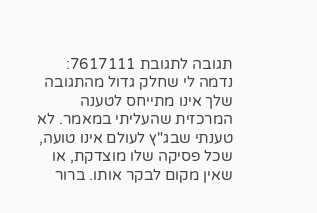תגובה לתגובת 7617111:
נדמה לי שחלק גדול מהתגובה שלך אינו מתייחס לטענה המרכזית שהעליתי במאמר. לא טענתי שבג"ץ לעולם אינו טועה, שכל פסיקה שלו מוצדקת, או שאין מקום לבקר אותו. ברור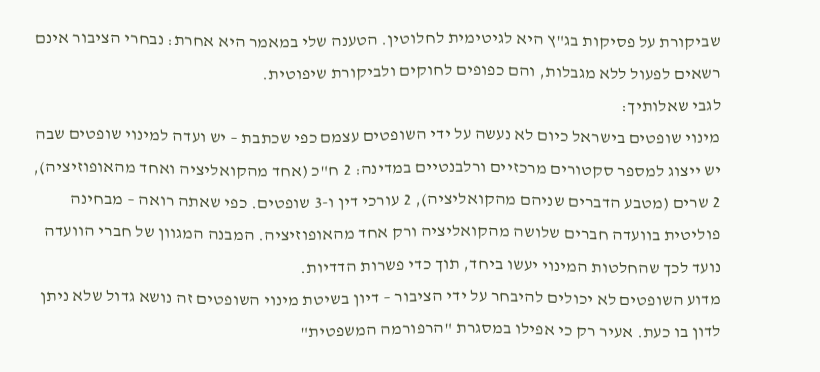שביקורת על פסיקות בג"ץ היא לגיטימית לחלוטין. הטענה שלי במאמר היא אחרת: נבחרי הציבור אינם רשאים לפעול ללא מגבלות, והם כפופים לחוקים ולביקורת שיפוטית.
לגבי שאלותיך:
מינוי שופטים בישראל כיום לא נעשה על ידי השופטים עצמם כפי שכתבת – יש ועדה למינוי שופטים שבה יש ייצוג למספר סקטורים מרכזיים ורלבנטיים במדינה: 2 ח"כ (אחד מהקואליציה ואחד מהאופוזיציה), 2 שרים (מטבע הדברים שניהם מהקואליציה), 2 עורכי דין ו-3 שופטים. כפי שאתה רואה – מבחינה פוליטית בוועדה חברים שלושה מהקואליציה ורק אחד מהאופוזיציה. המבנה המגוון של חברי הוועדה נועד לכך שהחלטות המינוי יעשו ביחד, תוך כדי פשרות הדדיות.
מדוע השופטים לא יכולים להיבחר על ידי הציבור – דיון בשיטת מינוי השופטים זה נושא גדול שלא ניתן לדון בו כעת. אעיר רק כי אפילו במסגרת "הרפורמה המשפטית"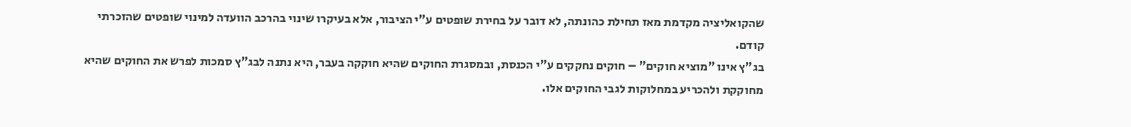שהקואליציה מקדמת מאז תחילת כהונתה, לא דובר על בחירת שופטים ע"י הציבור, אלא בעיקרו שינוי בהרכב הוועדה למינוי שופטים שהזכרתי קודם.
בג"ץ אינו "מוציא חוקים" – חוקים נחקקים ע"י הכנסת, ובמסגרת החוקים שהיא חוקקה בעבר, היא נתנה לבג"ץ סמכות לפרש את החוקים שהיא מחוקקת ולהכריע במחלוקות לגבי החוקים אלו.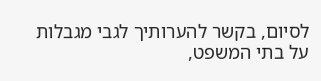לסיום, בקשר להערותיך לגבי מגבלות על בתי המשפט,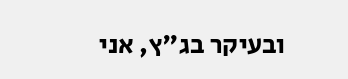ובעיקר בג"ץ, אני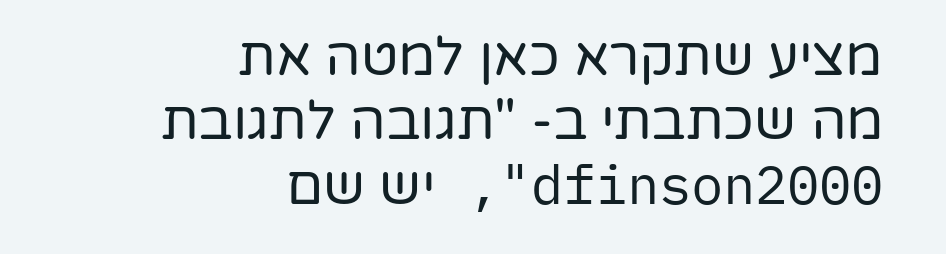מציע שתקרא כאן למטה את מה שכתבתי ב- "תגובה לתגובת dfinson2000", יש שם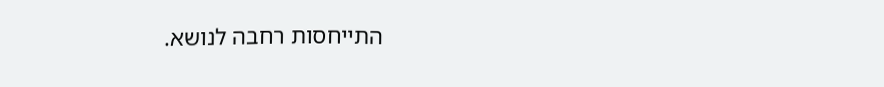התייחסות רחבה לנושא.